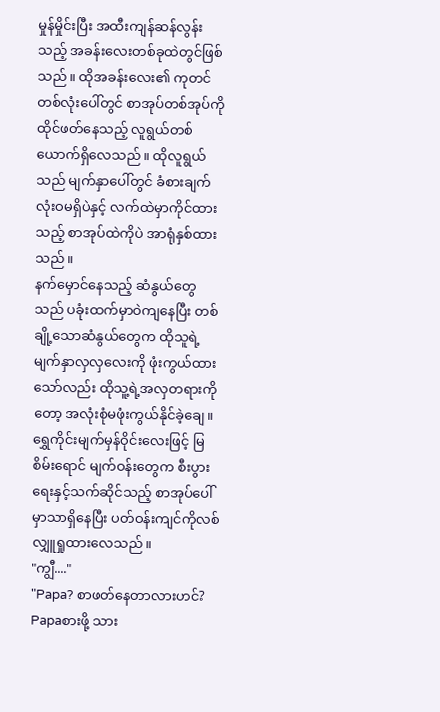မှုန်မှိုင်းပြီး အထီးကျန်ဆန်လွန်းသည့် အခန်းလေးတစ်ခုထဲတွင်ဖြစ်သည်။ ထိုအခန်းလေး၏ ကုတင်တစ်လုံးပေါ်တွင် စာအုပ်တစ်အုပ်ကိုထိုင်ဖတ်နေသည့် လူရွယ်တစ်ယောက်ရှိလေသည်။ ထိုလူရွယ်သည် မျက်နှာပေါ်တွင် ခံစားချက်လုံးဝမရှိပဲနှင့် လက်ထဲမှာကိုင်ထားသည့် စာအုပ်ထဲကိုပဲ အာရုံနှစ်ထားသည်။
နက်မှောင်နေသည့် ဆံနွယ်တွေသည် ပခုံးထက်မှာဝဲကျနေပြီး တစ်ချို့သောဆံနွယ်တွေက ထိုသူရဲ့မျက်နှာလှလှလေးကို ဖုံးကွယ်ထားသော်လည်း ထိုသူ့ရဲ့အလှတရားကိုတော့ အလုံးစုံမဖုံးကွယ်နိုင်ခဲ့ချေ။ ရွှေကိုင်းမျက်မှန်ဝိုင်းလေးဖြင့် မြစိမ်းရောင် မျက်ဝန်းတွေက စီးပွားရေးနှင့်သက်ဆိုင်သည့် စာအုပ်ပေါ်မှာသာရှိနေပြီး ပတ်ဝန်းကျင်ကိုလစ်လျှူရှုထားလေသည်။
"ကျွီ...."
"Papa? စာဖတ်နေတာလားဟင်? Papaစားဖို့ သား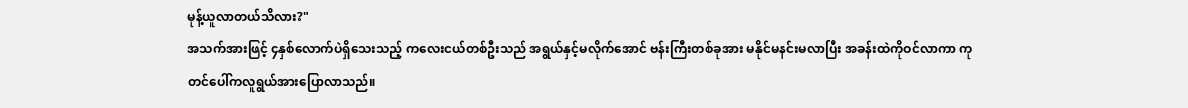မုန့်ယူလာတယ်သိလား?"
အသက်အားဖြင့် ၄နှစ်လောက်ပဲရှိသေးသည့် ကလေးငယ်တစ်ဦးသည် အရွယ်နှင့်မလိုက်အောင် ဗန်းကြီးတစ်ခုအား မနိုင်မနင်းမလာပြီး အခန်းထဲကိုဝင်လာကာ ကုတင်ပေါ်ကလူရွယ်အားပြောလာသည်။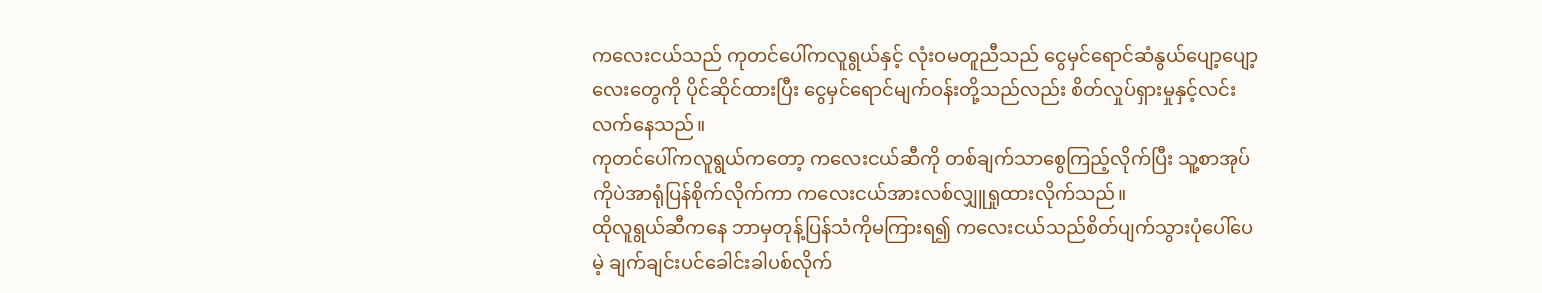ကလေးငယ်သည် ကုတင်ပေါ်ကလူရွယ်နှင့် လုံးဝမတူညီသည် ငွေမှင်ရောင်ဆံနွယ်ပျော့ပျော့လေးတွေကို ပိုင်ဆိုင်ထားပြီး ငွေမှင်ရောင်မျက်ဝန်းတို့သည်လည်း စိတ်လှုပ်ရှားမှုနှင့်လင်းလက်နေသည်။
ကုတင်ပေါ်ကလူရွယ်ကတော့ ကလေးငယ်ဆီကို တစ်ချက်သာစွေကြည့်လိုက်ပြီး သူ့စာအုပ်ကိုပဲအာရုံပြန်စိုက်လိုက်ကာ ကလေးငယ်အားလစ်လျှူရှုထားလိုက်သည်။
ထိုလူရွယ်ဆီကနေ ဘာမှတုန့်ပြန်သံကိုမကြားရ၍ ကလေးငယ်သည်စိတ်ပျက်သွားပုံပေါ်ပေမဲ့ ချက်ချင်းပင်ခေါင်းခါပစ်လိုက်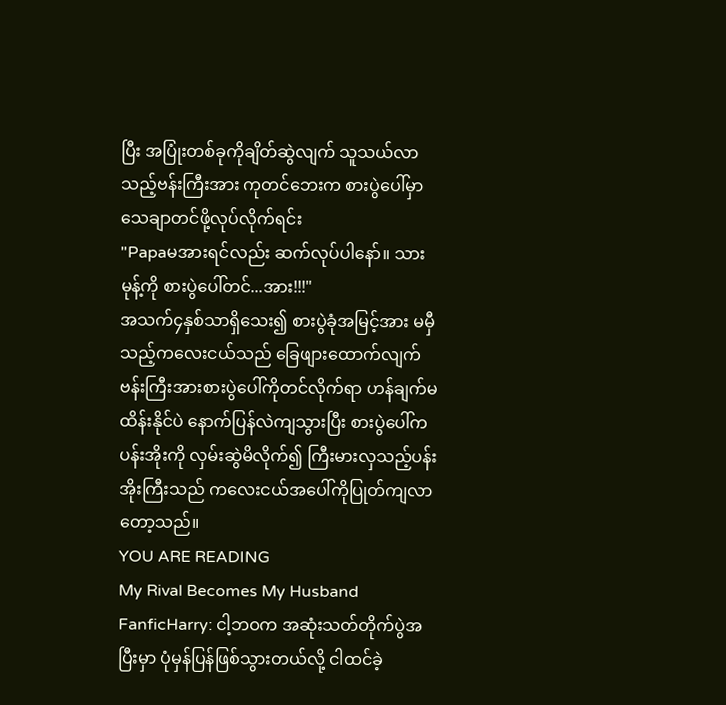ပြီး အပြုံးတစ်ခုကိုချိတ်ဆွဲလျက် သူသယ်လာသည့်ဗန်းကြီးအား ကုတင်ဘေးက စားပွဲပေါ်မှာသေချာတင်ဖို့လုပ်လိုက်ရင်း
"Papaမအားရင်လည်း ဆက်လုပ်ပါနော်။ သားမုန့်ကို စားပွဲပေါ်တင်...အား!!!"
အသက်၄နှစ်သာရှိသေး၍ စားပွဲခုံအမြင့်အား မမှီသည့်ကလေးငယ်သည် ခြေဖျားထောက်လျက် ဗန်းကြီးအားစားပွဲပေါ်ကိုတင်လိုက်ရာ ဟန်ချက်မထိန်းနိုင်ပဲ နောက်ပြန်လဲကျသွားပြီး စားပွဲပေါ်ကပန်းအိုးကို လှမ်းဆွဲမိလိုက်၍ ကြီးမားလှသည့်ပန်းအိုးကြီးသည် ကလေးငယ်အပေါ်ကိုပြုတ်ကျလာတော့သည်။
YOU ARE READING
My Rival Becomes My Husband
FanficHarry: ငါ့ဘဝက အဆုံးသတ်တိုက်ပွဲအပြီးမှာ ပုံမှန်ပြန်ဖြစ်သွားတယ်လို့ ငါထင်ခဲ့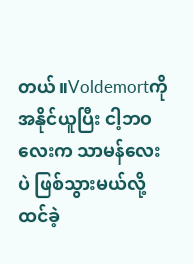တယ်။Voldemortကို အနိုင်ယူပြီး ငါ့ဘဝလေးက သာမန်လေးပဲ ဖြစ်သွားမယ်လို့ ထင်ခဲ့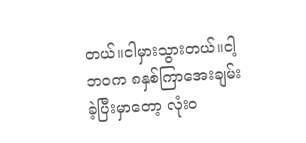တယ်။ငါမှားသွားတယ်။ငါ့ဘဝက ၈နှစ်ကြာအေးချမ်းခဲ့ပြီးမှာတော့ လုံးဝ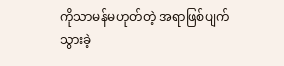ကိုသာမန်မဟုတ်တဲ့ အရာဖြစ်ပျက်သွားခဲ့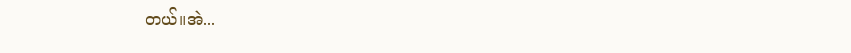တယ်။အဲ...